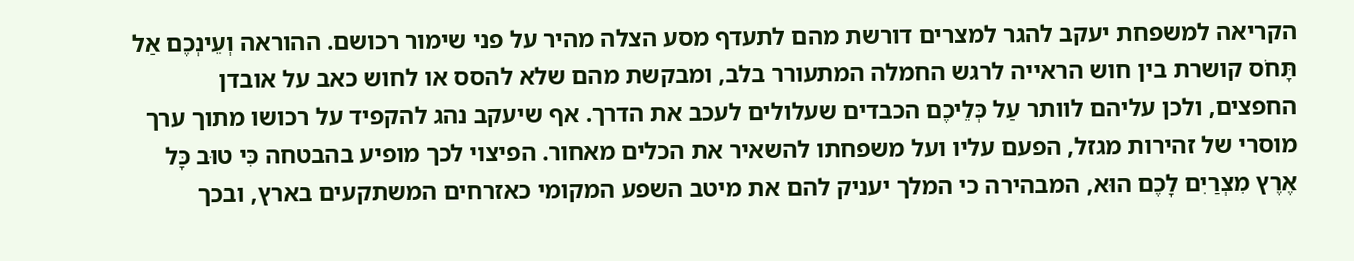הקריאה למשפחת יעקב להגר למצרים דורשת מהם לתעדף מסע הצלה מהיר על פני שימור רכושם. ההוראה וְעֵינְכֶם אַל תָּחֹס קושרת בין חוש הראייה לרגש החמלה המתעורר בלב, ומבקשת מהם שלא להסס או לחוש כאב על אובדן החפצים, ולכן עליהם לוותר עַל כְּלֵיכֶם הכבדים שעלולים לעכב את הדרך. אף שיעקב נהג להקפיד על רכושו מתוך ערך מוסרי של זהירות מגזל, הפעם עליו ועל משפחתו להשאיר את הכלים מאחור. הפיצוי לכך מופיע בהבטחה כִּי טוּב כָּל אֶרֶץ מִצְרַיִם לָכֶם הוּא, המבהירה כי המלך יעניק להם את מיטב השפע המקומי כאזרחים המשתקעים בארץ, ובכך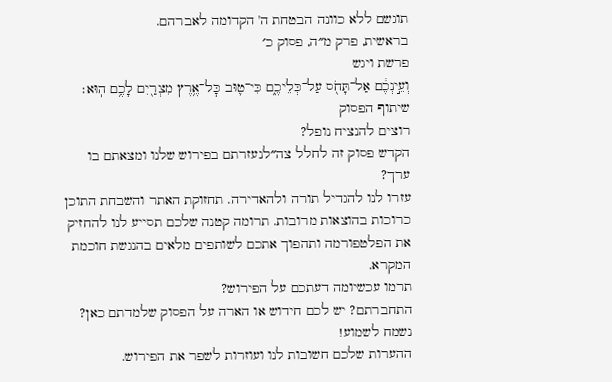תוגשם ללא כוונה הבטחת ה' הקדומה לאברהם.
בראשית, פרק מ״ה, פסוק כ׳
פרשת ויגש
וְעֵ֣ינְכֶ֔ם אַל־תָּחֹ֖ס עַל־כְּלֵיכֶ֑ם כִּי־ט֛וּב כׇּל־אֶ֥רֶץ מִצְרַ֖יִם לָכֶ֥ם הֽוּא׃
שיתוף הפסוק
רוצים להנציח נופל?
הקדש פסוק זה לחלל צה״לנעזרתם בפירוש שלנו ומצאתם בו ערך?
עזרו לנו להגדיל תורה ולהאדירה. תחזוקת האתר והשבחת התוכן כרוכות בהוצאות מרובות. תרומה קטנה שלכם תסייע לנו להחזיק את הפלטפורמה ותהפוך אתכם לשותפים מלאים בהנגשת חוכמת המקרא.
תרמו עכשיומה דעתכם על הפירוש?
התחברתם? יש לכם חידוש או הארה על הפסוק שלמדתם כאן? נשמח לשמוע!
ההערות שלכם חשובות לנו ועוזרות לשפר את הפירוש.